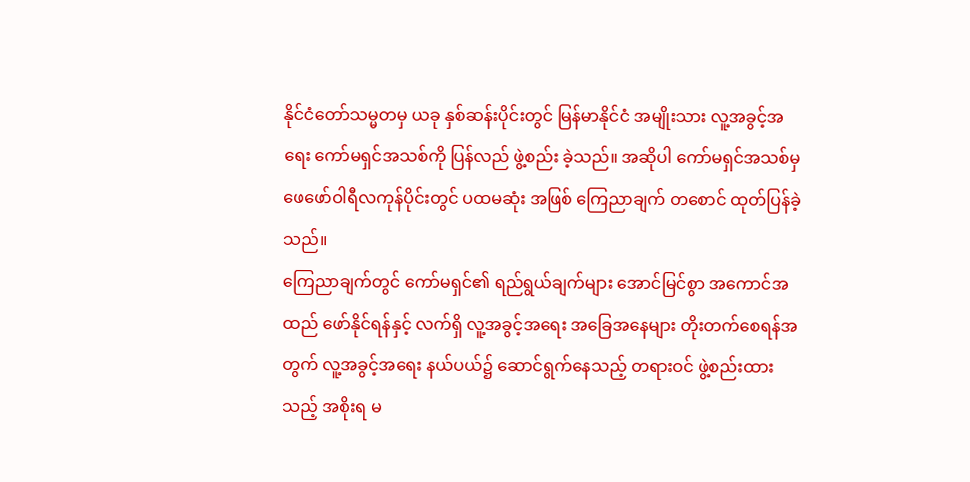နိုင်ငံတော်သမ္မတမှ ယခု နှစ်ဆန်းပိုင်းတွင် မြန်မာနိုင်ငံ အမျိုးသား လူ့အခွင့်အရေး ကော်မရှင်အသစ်ကို ပြန်လည် ဖွဲ့စည်း ခဲ့သည်။ အဆိုပါ ကော်မရှင်အသစ်မှ ဖေဖော်ဝါရီလကုန်ပိုင်းတွင် ပထမဆုံး အဖြစ် ကြေညာချက် တစောင် ထုတ်ပြန်ခဲ့ သည်။
ကြေညာချက်တွင် ကော်မရှင်၏ ရည်ရွယ်ချက်များ အောင်မြင်စွာ အကောင်အထည် ဖော်နိုင်ရန်နှင့် လက်ရှိ လူ့အခွင့်အရေး အခြေအနေများ တိုးတက်စေရန်အတွက် လူ့အခွင့်အရေး နယ်ပယ်၌ ဆောင်ရွက်နေသည့် တရားဝင် ဖွဲ့စည်းထားသည့် အစိုးရ မ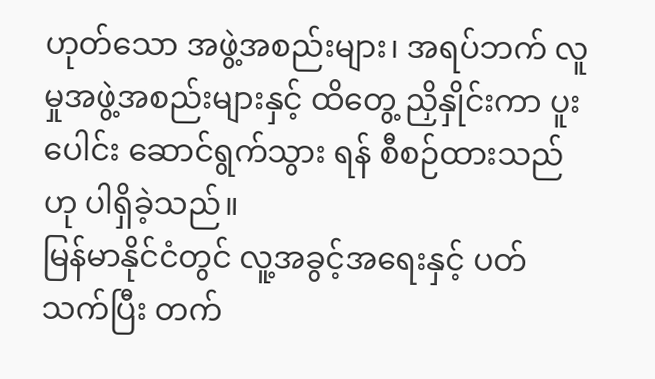ဟုတ်သော အဖွဲ့အစည်းများ၊ အရပ်ဘက် လူမှုအဖွဲ့အစည်းများနှင့် ထိတွေ့ ညှိနှိုင်းကာ ပူးပေါင်း ဆောင်ရွက်သွား ရန် စီစဉ်ထားသည် ဟု ပါရှိခဲ့သည်။
မြန်မာနိုင်ငံတွင် လူ့အခွင့်အရေးနှင့် ပတ်သက်ပြီး တက်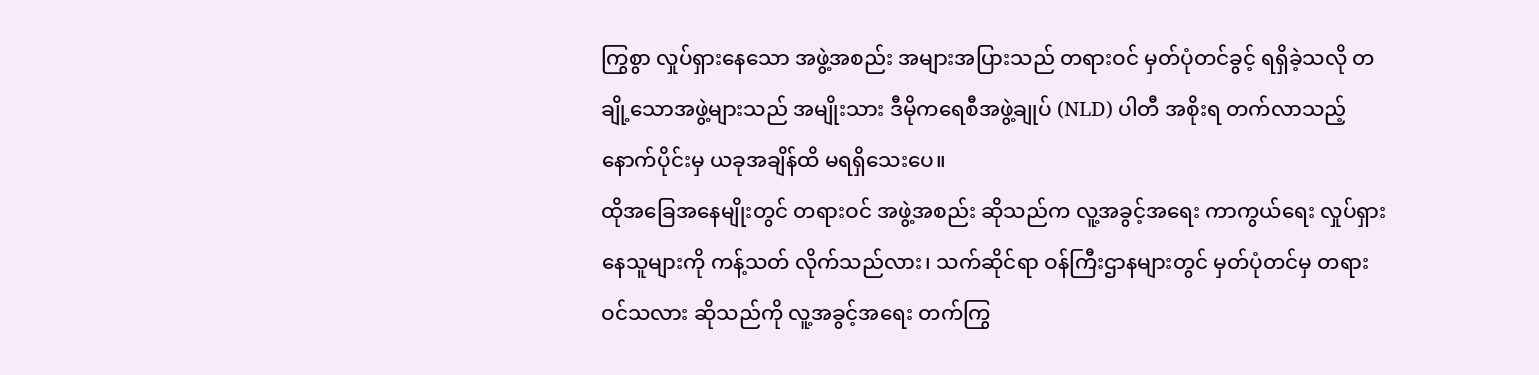ကြွစွာ လှုပ်ရှားနေသော အဖွဲ့အစည်း အများအပြားသည် တရားဝင် မှတ်ပုံတင်ခွင့် ရရှိခဲ့သလို တချို့သောအဖွဲ့များသည် အမျိုးသား ဒီမိုကရေစီအဖွဲ့ချုပ် (NLD) ပါတီ အစိုးရ တက်လာသည့် နောက်ပိုင်းမှ ယခုအချိန်ထိ မရရှိသေးပေ။
ထိုအခြေအနေမျိုးတွင် တရားဝင် အဖွဲ့အစည်း ဆိုသည်က လူ့အခွင့်အရေး ကာကွယ်ရေး လှုပ်ရှားနေသူများကို ကန့်သတ် လိုက်သည်လား၊ သက်ဆိုင်ရာ ဝန်ကြီးဌာနများတွင် မှတ်ပုံတင်မှ တရားဝင်သလား ဆိုသည်ကို လူ့အခွင့်အရေး တက်ကြွ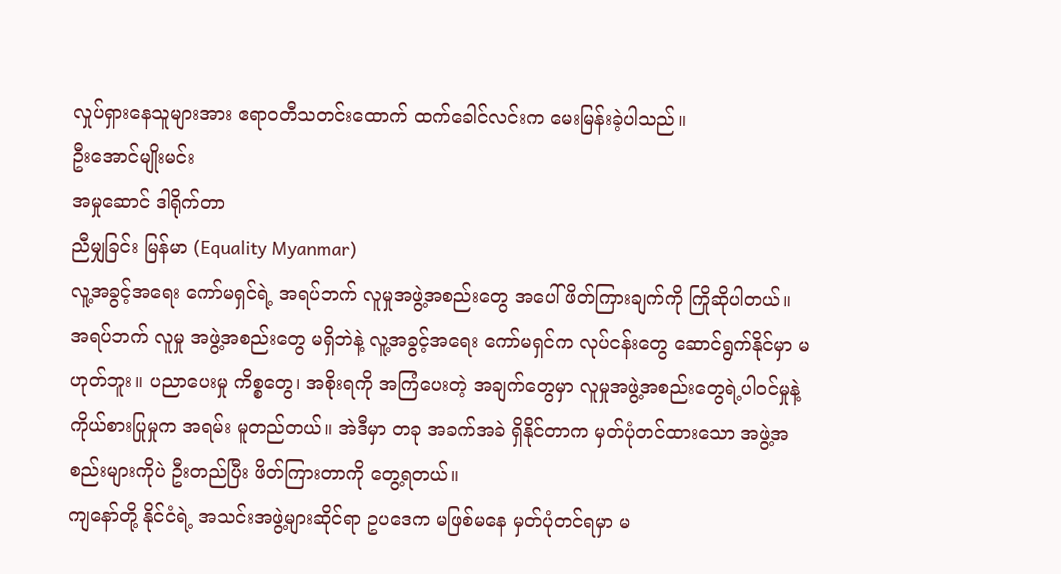လှုပ်ရှားနေသူများအား ဧရာဝတီသတင်းထောက် ထက်ခေါင်လင်းက မေးမြန်းခဲ့ပါသည်။
ဦးအောင်မျိုးမင်း
အမှုဆောင် ဒါရိုက်တာ
ညီမျှခြင်း မြန်မာ (Equality Myanmar)
လူ့အခွင့်အရေး ကော်မရှင်ရဲ့ အရပ်ဘက် လူမှုအဖွဲ့အစည်းတွေ အပေါ် ဖိတ်ကြားချက်ကို ကြိုဆိုပါတယ်။ အရပ်ဘက် လူမှု အဖွဲ့အစည်းတွေ မရှိဘဲနဲ့ လူ့အခွင့်အရေး ကော်မရှင်က လုပ်ငန်းတွေ ဆောင်ရွက်နိုင်မှာ မဟုတ်ဘူး။ ပညာပေးမှု ကိစ္စတွေ၊ အစိုးရကို အကြံပေးတဲ့ အချက်တွေမှာ လူမှုအဖွဲ့အစည်းတွေရဲ့ပါဝင်မှုနဲ့ ကိုယ်စားပြုမှုက အရမ်း မူတည်တယ်။ အဲဒီမှာ တခု အခက်အခဲ ရှိနိုင်တာက မှတ်ပုံတင်ထားသော အဖွဲ့အစည်းများကိုပဲ ဦးတည်ပြီး ဖိတ်ကြားတာကို တွေ့ရတယ်။
ကျနော်တို့ နိုင်ငံရဲ့ အသင်းအဖွဲ့များဆိုင်ရာ ဥပဒေက မဖြစ်မနေ မှတ်ပုံတင်ရမှာ မ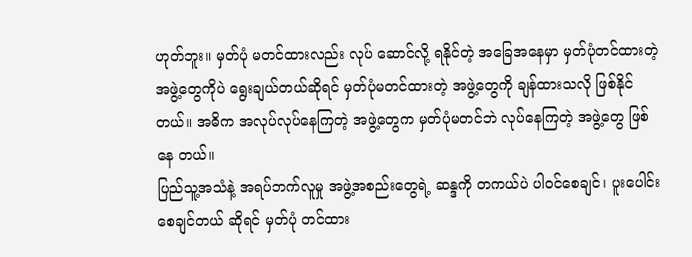ဟုတ်ဘူး။ မှတ်ပုံ မတင်ထားလည်း လုပ် ဆောင်လို့ ရနိုင်တဲ့ အခြေအနေမှာ မှတ်ပုံတင်ထားတဲ့ အဖွဲ့တွေကိုပဲ ရွေးချယ်တယ်ဆိုရင် မှတ်ပုံမတင်ထားတဲ့ အဖွဲ့တွေကို ချန်ထားသလို ဖြစ်နိုင်တယ်။ အဓိက အလုပ်လုပ်နေကြတဲ့ အဖွဲ့တွေက မှတ်ပုံမတင်ဘဲ လုပ်နေကြတဲ့ အဖွဲ့တွေ ဖြစ်နေ တယ်။
ပြည်သူ့အသံနဲ့ အရပ်ဘက်လူမှု အဖွဲ့အစည်းတွေရဲ့ ဆန္ဒကို တကယ်ပဲ ပါဝင်စေချင်၊ ပူးပေါင်းစေချင်တယ် ဆိုရင် မှတ်ပုံ တင်ထား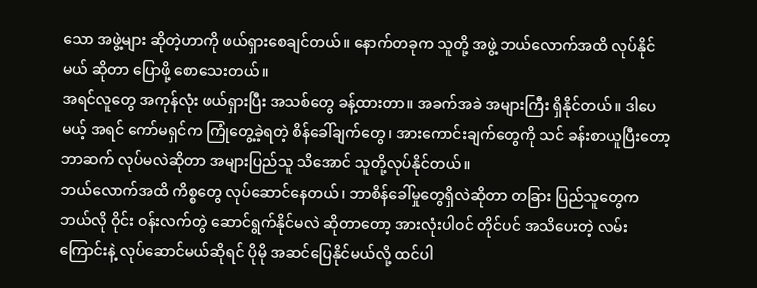သော အဖွဲ့များ ဆိုတဲ့ဟာကို ဖယ်ရှားစေချင်တယ်။ နောက်တခုက သူတို့ အဖွဲ့ ဘယ်လောက်အထိ လုပ်နိုင်မယ် ဆိုတာ ပြောဖို့ စောသေးတယ်။
အရင်လူတွေ အကုန်လုံး ဖယ်ရှားပြီး အသစ်တွေ ခန့်ထားတာ။ အခက်အခဲ အများကြီး ရှိနိုင်တယ်။ ဒါပေမယ့် အရင် ကော်မရှင်က ကြုံတွေ့ခဲ့ရတဲ့ စိန်ခေါ်ချက်တွေ၊ အားကောင်းချက်တွေကို သင် ခန်းစာယူပြီးတော့ ဘာဆက် လုပ်မလဲဆိုတာ အများပြည်သူ သိအောင် သူတို့လုပ်နိုင်တယ်။
ဘယ်လောက်အထိ ကိစ္စတွေ လုပ်ဆောင်နေတယ်၊ ဘာစိန်ခေါ်မှုတွေရှိလဲဆိုတာ တခြား ပြည်သူတွေက ဘယ်လို ဝိုင်း ဝန်းလက်တွဲ ဆောင်ရွက်နိုင်မလဲ ဆိုတာတော့ အားလုံးပါဝင် တိုင်ပင် အသိပေးတဲ့ လမ်းကြောင်းနဲ့ လုပ်ဆောင်မယ်ဆိုရင် ပိုမို အဆင်ပြေနိုင်မယ်လို့ ထင်ပါ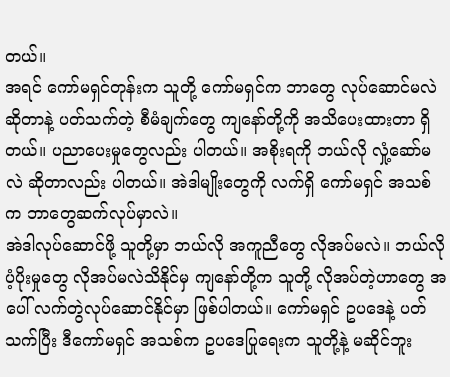တယ်။
အရင် ကော်မရှင်တုန်းက သူတို့ ကော်မရှင်က ဘာတွေ လုပ်ဆောင်မလဲဆိုတာနဲ့ ပတ်သက်တဲ့ စီမံချက်တွေ ကျနော်တို့ကို အသိပေးထားတာ ရှိတယ်။ ပညာပေးမှုတွေလည်း ပါတယ်။ အစိုးရကို ဘယ်လို လှုံ့ဆော်မလဲ ဆိုတာလည်း ပါတယ်။ အဲဒါမျိုးတွေကို လက်ရှိ ကော်မရှင် အသစ်က ဘာတွေဆက်လုပ်မှာလဲ။
အဲဒါလုပ်ဆောင်ဖို့ သူတို့မှာ ဘယ်လို အကူညီတွေ လိုအပ်မလဲ။ ဘယ်လို ပံ့ပိုးမှုတွေ လိုအပ်မလဲသိနိုင်မှ ကျနော်တို့က သူတို့ လိုအပ်တဲ့ဟာတွေ အပေါ် လက်တွဲလုပ်ဆောင်နိုင်မှာ ဖြစ်ပါတယ်။ ကော်မရှင် ဥပဒေနဲ့ ပတ်သက်ပြီး ဒီကော်မရှင် အသစ်က ဥပဒေပြုရေးက သူတို့နဲ့ မဆိုင်ဘူး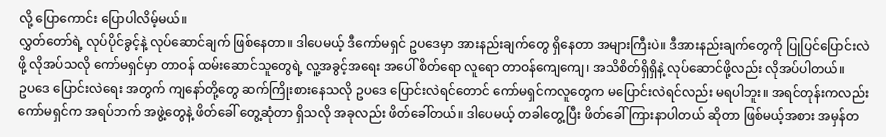လို့ ပြောကောင်း ပြောပါလိမ့်မယ်။
လွှတ်တော်ရဲ့ လုပ်ပိုင်ခွင့်နဲ့ လုပ်ဆောင်ချက် ဖြစ်နေတာ။ ဒါပေမယ့် ဒီကော်မရှင် ဥပဒေမှာ အားနည်းချက်တွေ ရှိနေတာ အများကြီးပဲ။ ဒီအားနည်းချက်တွေကို ပြုပြင်ပြောင်းလဲဖို့ လိုအပ်သလို ကော်မရှင်မှာ တာဝန် ထမ်းဆောင်သူတွေရဲ့ လူ့အခွင့်အရေး အပေါ် စိတ်ရော လူရော တာဝန်ကျေကျေ၊ အသိစိတ်ရှိရှိနဲ့ လုပ်ဆောင်ဖို့လည်း လိုအပ်ပါတယ်။
ဥပဒေ ပြောင်းလဲရေး အတွက် ကျနော်တို့တွေ ဆက်ကြိုးစားနေသလို ဥပဒေ ပြောင်းလဲရင်တောင် ကော်မရှင်ကလူတွေက မပြောင်းလဲရင်လည်း မရပါဘူး။ အရင်တုန်းကလည်း ကော်မရှင်က အရပ်ဘက် အဖွဲ့တွေနဲ့ ဖိတ်ခေါ် တွေ့ဆုံတာ ရှိသလို အခုလည်း ဖိတ်ခေါ်တယ်။ ဒါပေမယ့် တခါတွေ့ပြီး ဖိတ်ခေါ် ကြားနာပါတယ် ဆိုတာ ဖြစ်မယ့်အစား အမှန်တ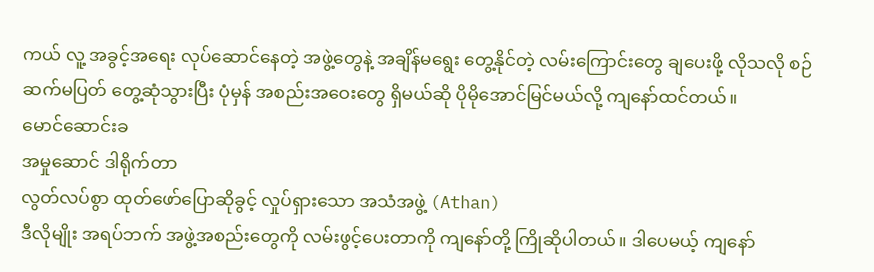ကယ် လူ့ အခွင့်အရေး လုပ်ဆောင်နေတဲ့ အဖွဲ့တွေနဲ့ အချိန်မရွေး တွေ့နိုင်တဲ့ လမ်းကြောင်းတွေ ချပေးဖို့ လိုသလို စဉ်ဆက်မပြတ် တွေ့ဆုံသွားပြီး ပုံမှန် အစည်းအဝေးတွေ ရှိမယ်ဆို ပိုမိုအောင်မြင်မယ်လို့ ကျနော်ထင်တယ်။
မောင်ဆောင်းခ
အမှုဆောင် ဒါရိုက်တာ
လွတ်လပ်စွာ ထုတ်ဖော်ပြောဆိုခွင့် လှုပ်ရှားသော အသံအဖွဲ့ (Athan)
ဒီလိုမျိုး အရပ်ဘက် အဖွဲ့အစည်းတွေကို လမ်းဖွင့်ပေးတာကို ကျနော်တို့ ကြိုဆိုပါတယ်။ ဒါပေမယ့် ကျနော်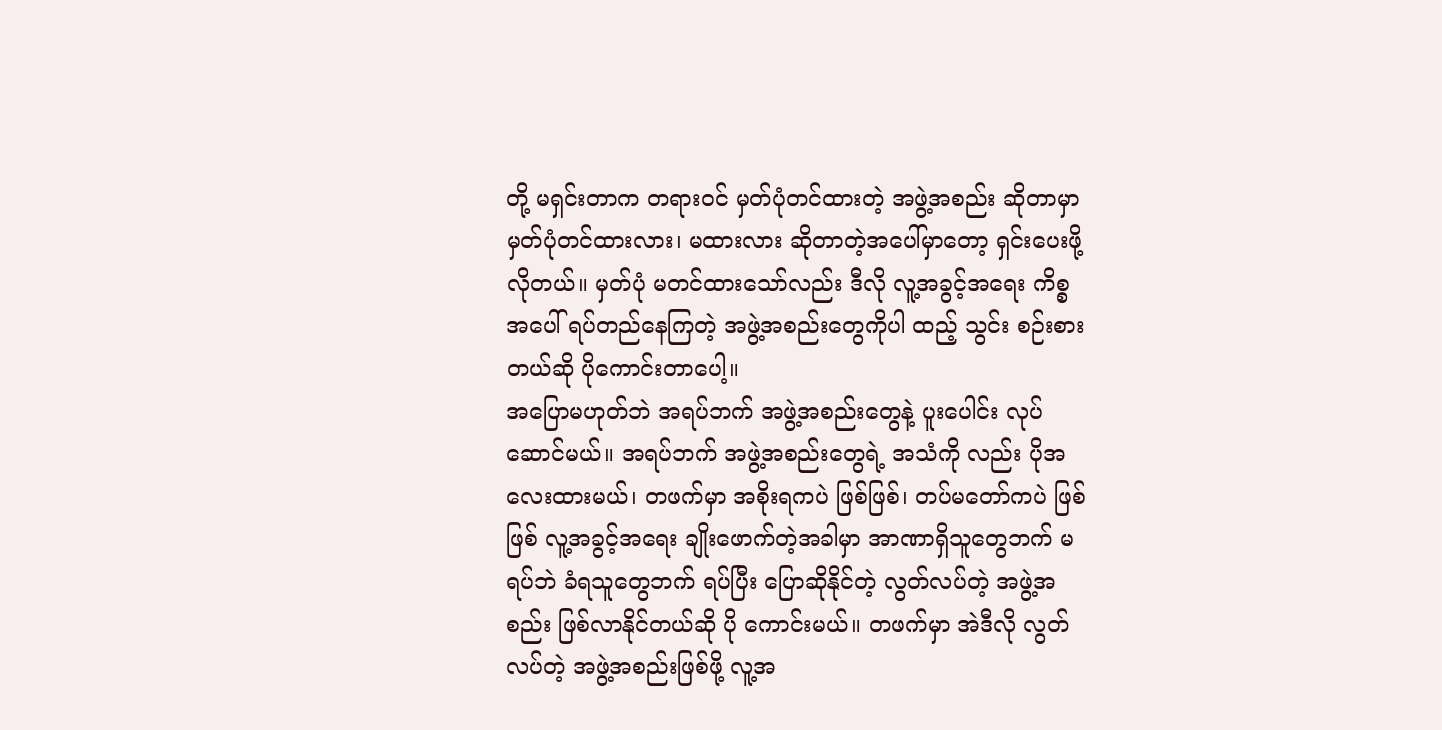တို့ မရှင်းတာက တရားဝင် မှတ်ပုံတင်ထားတဲ့ အဖွဲ့အစည်း ဆိုတာမှာ မှတ်ပုံတင်ထားလား၊ မထားလား ဆိုတာတဲ့အပေါ်မှာတော့ ရှင်းပေးဖို့ လိုတယ်။ မှတ်ပုံ မတင်ထားသော်လည်း ဒီလို လူ့အခွင့်အရေး ကိစ္စအပေါ် ရပ်တည်နေကြတဲ့ အဖွဲ့အစည်းတွေကိုပါ ထည့် သွင်း စဉ်းစားတယ်ဆို ပိုကောင်းတာပေါ့။
အပြောမဟုတ်ဘဲ အရပ်ဘက် အဖွဲ့အစည်းတွေနဲ့ ပူးပေါင်း လုပ်ဆောင်မယ်။ အရပ်ဘက် အဖွဲ့အစည်းတွေရဲ့ အသံကို လည်း ပိုအလေးထားမယ်၊ တဖက်မှာ အစိုးရကပဲ ဖြစ်ဖြစ်၊ တပ်မတော်ကပဲ ဖြစ်ဖြစ် လူ့အခွင့်အရေး ချိုးဖောက်တဲ့အခါမှာ အာဏာရှိသူတွေဘက် မရပ်ဘဲ ခံရသူတွေဘက် ရပ်ပြီး ပြောဆိုနိုင်တဲ့ လွတ်လပ်တဲ့ အဖွဲ့အစည်း ဖြစ်လာနိုင်တယ်ဆို ပို ကောင်းမယ်။ တဖက်မှာ အဲဒီလို လွတ်လပ်တဲ့ အဖွဲ့အစည်းဖြစ်ဖို့ လူ့အ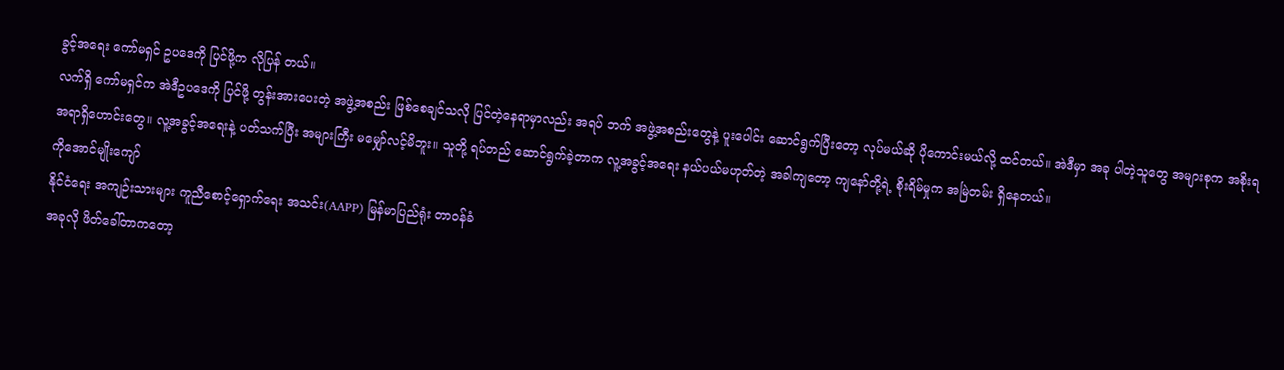ခွင့်အရေး ကော်မရှင် ဥပဒေကို ပြင်ဖို့က လိုပြန် တယ်။
လက်ရှိ ကော်မရှင်က အဲဒီဥပဒေကို ပြင်ဖို့ တွန်းအားပေးတဲ့ အဖွဲ့အစည်း ဖြစ်စေချင်သလို ပြင်တဲ့နေရာမှာလည်း အရပ် ဘက် အဖွဲ့အစည်းတွေနဲ့ ပူးပေါင်း ဆောင်ရွက်ပြီးတော့ လုပ်မယ်ဆို ပိုကောင်းမယ်လို့ ထင်တယ်။ အဲဒီမှာ အခု ပါတဲ့သူတွေ အများစုက အစိုးရ အရာရှိဟောင်းတွေ။ လူ့အခွင့်အရေးနဲ့ ပတ်သက်ပြီး အများကြီး မမျှော်လင့်မိဘူး။ သူတို့ ရပ်တည် ဆောင်ရွက်ခဲ့တာက လူ့အခွင့်အရေး နယ်ပယ်မဟုတ်တဲ့ အခါကျတော့ ကျနော်တို့ရဲ့ စိုးရိမ်မှုက အမြဲတမ်း ရှိနေတယ်။
ကိုအောင်မျိုးကျော်
နိုင်ငံရေး အကျဉ်းသားများ ကူညီစောင့်ရှောက်ရေး အသင်း(AAPP) မြန်မာပြည်ရုံး တာဝန်ခံ
အခုလို ဖိတ်ခေါ်တာကတော့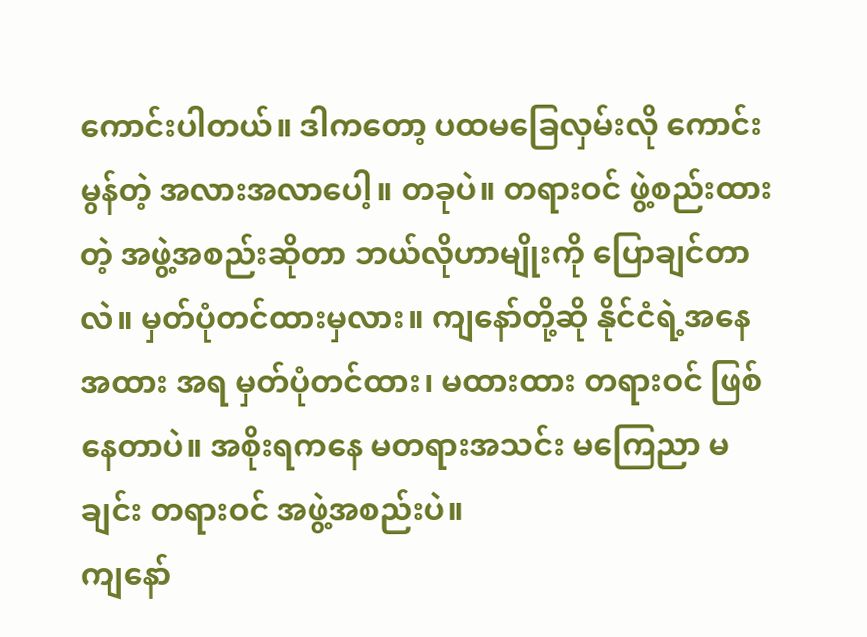ကောင်းပါတယ်။ ဒါကတော့ ပထမခြေလှမ်းလို ကောင်းမွန်တဲ့ အလားအလာပေါ့။ တခုပဲ။ တရားဝင် ဖွဲ့စည်းထားတဲ့ အဖွဲ့အစည်းဆိုတာ ဘယ်လိုဟာမျိုးကို ပြောချင်တာလဲ။ မှတ်ပုံတင်ထားမှလား။ ကျနော်တို့ဆို နိုင်ငံရဲ့အနေအထား အရ မှတ်ပုံတင်ထား၊ မထားထား တရားဝင် ဖြစ်နေတာပဲ။ အစိုးရကနေ မတရားအသင်း မကြေညာ မချင်း တရားဝင် အဖွဲ့အစည်းပဲ။
ကျနော်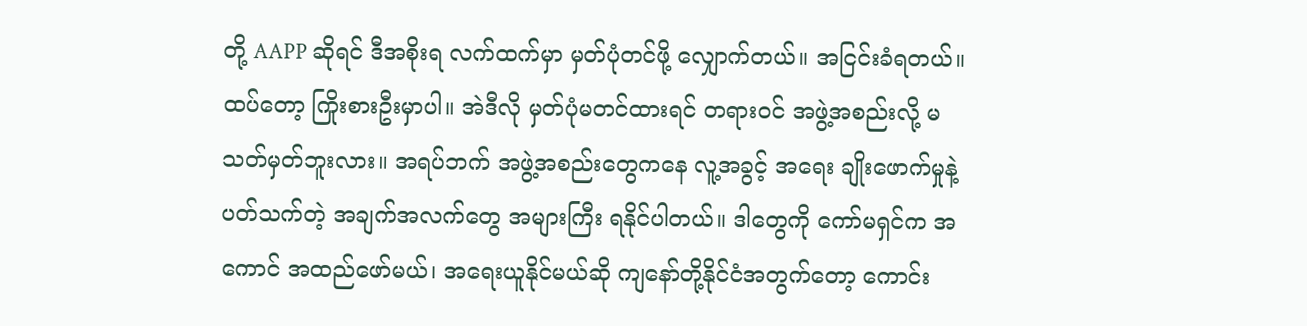တို့ AAPP ဆိုရင် ဒီအစိုးရ လက်ထက်မှာ မှတ်ပုံတင်ဖို့ လျှောက်တယ်။ အငြင်းခံရတယ်။ ထပ်တော့ ကြိုးစားဦးမှာပါ။ အဲဒီလို မှတ်ပုံမတင်ထားရင် တရားဝင် အဖွဲ့အစည်းလို့ မသတ်မှတ်ဘူးလား။ အရပ်ဘက် အဖွဲ့အစည်းတွေကနေ လူ့အခွင့် အရေး ချိုးဖောက်မှုနဲ့ ပတ်သက်တဲ့ အချက်အလက်တွေ အများကြီး ရနိုင်ပါတယ်။ ဒါတွေကို ကော်မရှင်က အကောင် အထည်ဖော်မယ်၊ အရေးယူနိုင်မယ်ဆို ကျနော်တို့နိုင်ငံအတွက်တော့ ကောင်း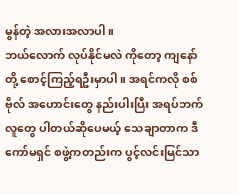မွန်တဲ့ အလားအလာပါ။
ဘယ်လောက် လုပ်နိုင်မလဲ ကိုတော့ ကျနော်တို့ စောင့်ကြည့်ရဦးမှာပါ။ အရင်ကလို စစ်ဗိုလ် အဟောင်းတွေ နည်းပါးပြီး အရပ်ဘက် လူတွေ ပါတယ်ဆိုပေမယ့် သေချာတာက ဒီကော်မရှင် စဖွဲ့ကတည်းက ပွင့်လင်းမြင်သာ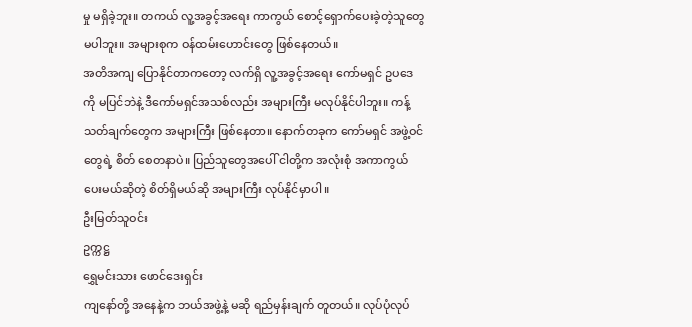မှု မရှိခဲ့ဘူး။ တကယ် လူ့အခွင့်အရေး ကာကွယ် စောင့်ရှောက်ပေးခဲ့တဲ့သူတွေ မပါဘူး။ အများစုက ဝန်ထမ်းဟောင်းတွေ ဖြစ်နေတယ်။
အတိအကျ ပြောနိုင်တာကတော့ လက်ရှိ လူ့အခွင့်အရေး ကော်မရှင် ဥပဒေကို မပြင်ဘဲနဲ့ ဒီကော်မရှင်အသစ်လည်း အများကြီး မလုပ်နိုင်ပါဘူး။ ကန့်သတ်ချက်တွေက အများကြီး ဖြစ်နေတာ။ နောက်တခုက ကော်မရှင် အဖွဲ့ဝင်တွေရဲ့ စိတ် စေတနာပဲ။ ပြည်သူတွေအပေါ် ငါတို့က အလုံးစုံ အကာကွယ်ပေးမယ်ဆိုတဲ့ စိတ်ရှိမယ်ဆို အများကြီး လုပ်နိုင်မှာပါ။
ဦးမြတ်သူဝင်း
ဥက္ကဋ္ဌ
ရွှေမင်းသား ဖောင်ဒေးရှင်း
ကျနော်တို့ အနေနဲ့က ဘယ်အဖွဲ့နဲ့ မဆို ရည်မှန်းချက် တူတယ်။ လုပ်ပုံလုပ်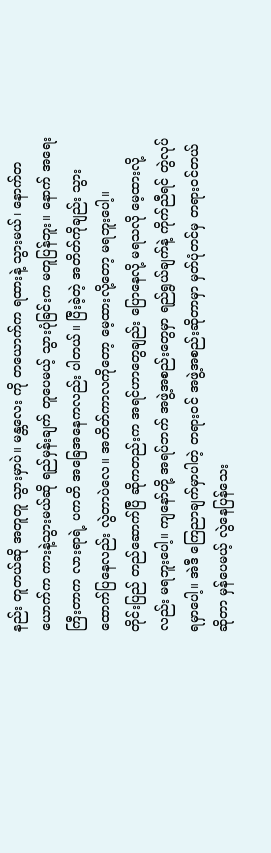နည်း တူတယ်ဆို အတူတူ သွားမှာပဲ။ မန္တလေး ကို တယောက်က ရထားနဲ့ သွားမယ်၊ နောက်တယောက်က ကားနဲ့သွားမယ်ဆို ရည်မှန်းချက် တူပေမယ့် သွားပုံခြင်းက မတူပြန်ဘူး။ နောက် အရေးကြီးတာက လားရာရဲ့ ပကတိ အခြေအနေကလည်း ပါတယ်။ ပြီးခဲ့တဲ့ အတိတ်ကိုချည်း သွားထောက်ပြနေလည်း လွဲတာပဲလေ။ အတိတ်ကာလကိုတော့ မေ့ထားလို့တော့ မရဘူးပေါ့။
တိုင်းပြည် တည်ဆောက်ပြီ ဆိုကတည်းက အရင်ဟာတွေချည်း ပြောနေလို့ မရသလို မေ့ထားလို့လည်း မရဘူးပေါ့။ ကျနော်တို့ အရပ်ဘက် အဖွဲ့အစည်းတွေမှာ ရည်ရွယ်ချက်နဲ့ ကိုက်ညီရင် တွဲလုပ်ရမှာပေါ့။ အဲဒီ ကြေညာချက်မှာပါတဲ့ တရားဝင် အဖွဲ့အစည်းဆိုတာမှာ မှတ်ပုံတင်မှ တရားဝင်တယ် ဆိုတာ မှန်ပေမယ့် လွဲနေပြန်သေး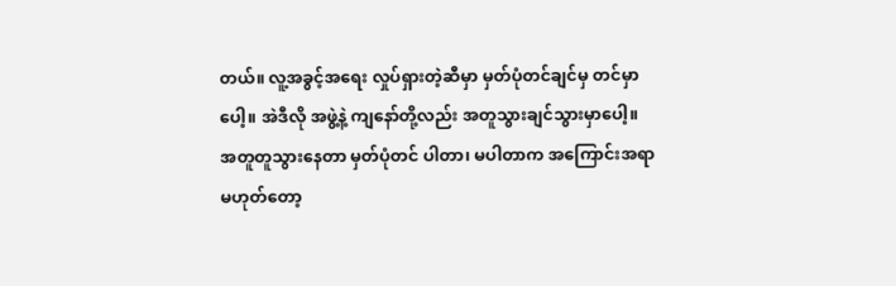တယ်။ လူ့အခွင့်အရေး လှုပ်ရှားတဲ့ဆီမှာ မှတ်ပုံတင်ချင်မှ တင်မှာပေါ့။ အဲဒီလို အဖွဲ့နဲ့ ကျနော်တို့လည်း အတူသွားချင်သွားမှာပေါ့။
အတူတူသွားနေတာ မှတ်ပုံတင် ပါတာ၊ မပါတာက အကြောင်းအရာ မဟုတ်တော့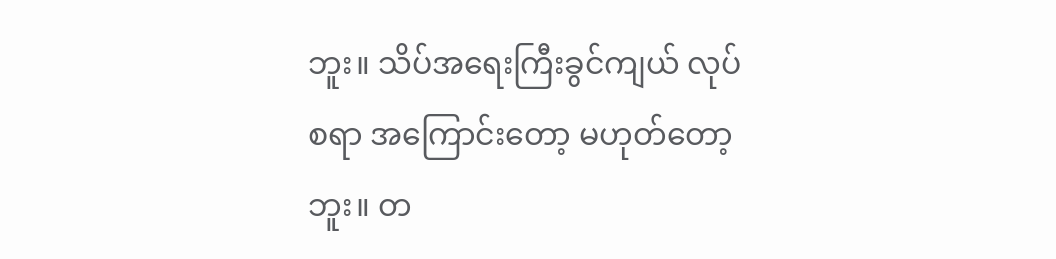ဘူး။ သိပ်အရေးကြီးခွင်ကျယ် လုပ်စရာ အကြောင်းတော့ မဟုတ်တော့ဘူး။ တ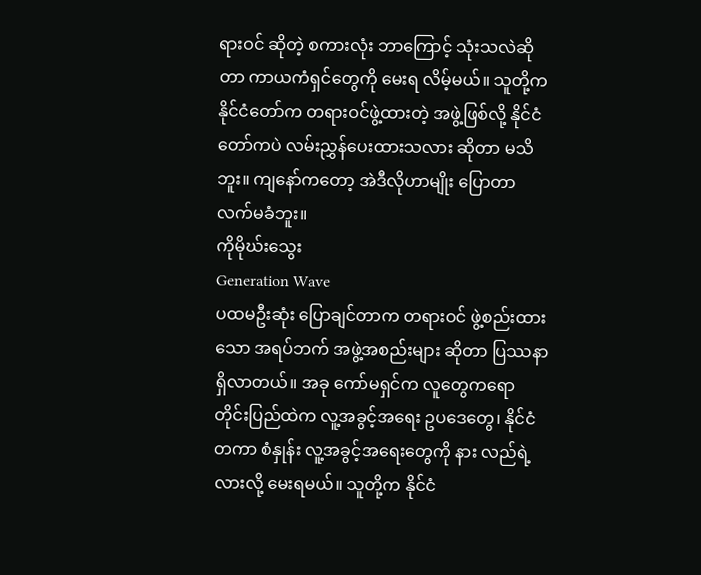ရားဝင် ဆိုတဲ့ စကားလုံး ဘာကြောင့် သုံးသလဲဆိုတာ ကာယကံရှင်တွေကို မေးရ လိမ့်မယ်။ သူတို့က နိုင်ငံတော်က တရားဝင်ဖွဲ့ထားတဲ့ အဖွဲ့ဖြစ်လို့ နိုင်ငံတော်ကပဲ လမ်းညွှန်ပေးထားသလား ဆိုတာ မသိ ဘူး။ ကျနော်ကတော့ အဲဒီလိုဟာမျိုး ပြောတာ လက်မခံဘူး။
ကိုမိုဃ်းသွေး
Generation Wave
ပထမဦးဆုံး ပြောချင်တာက တရားဝင် ဖွဲ့စည်းထားသော အရပ်ဘက် အဖွဲ့အစည်းများ ဆိုတာ ပြဿနာ ရှိလာတယ်။ အခု ကော်မရှင်က လူတွေကရော တိုင်းပြည်ထဲက လူ့အခွင့်အရေး ဥပဒေတွေ၊ နိုင်ငံတကာ စံနှုန်း လူ့အခွင့်အရေးတွေကို နား လည်ရဲ့လားလို့ မေးရမယ်။ သူတို့က နိုင်ငံ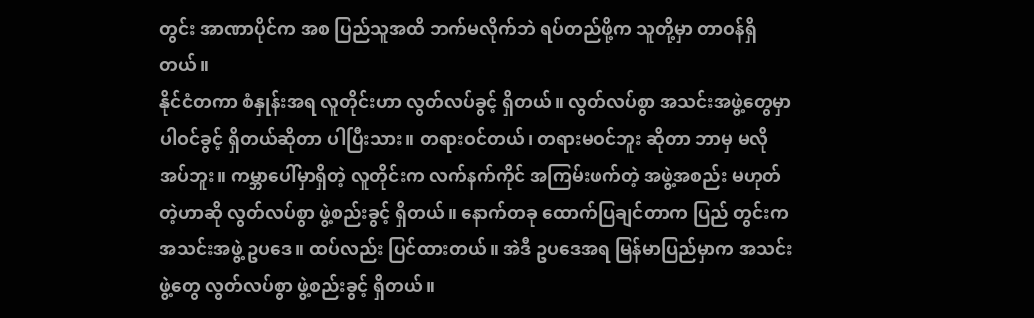တွင်း အာဏာပိုင်က အစ ပြည်သူအထိ ဘက်မလိုက်ဘဲ ရပ်တည်ဖို့က သူတို့မှာ တာဝန်ရှိတယ်။
နိုင်ငံတကာ စံနှုန်းအရ လူတိုင်းဟာ လွတ်လပ်ခွင့် ရှိတယ်။ လွတ်လပ်စွာ အသင်းအဖွဲ့တွေမှာ ပါဝင်ခွင့် ရှိတယ်ဆိုတာ ပါပြီးသား။ တရားဝင်တယ်၊ တရားမဝင်ဘူး ဆိုတာ ဘာမှ မလိုအပ်ဘူး။ ကမ္ဘာပေါ်မှာရှိတဲ့ လူတိုင်းက လက်နက်ကိုင် အကြမ်းဖက်တဲ့ အဖွဲ့အစည်း မဟုတ်တဲ့ဟာဆို လွတ်လပ်စွာ ဖွဲ့စည်းခွင့် ရှိတယ်။ နောက်တခု ထောက်ပြချင်တာက ပြည် တွင်းက အသင်းအဖွဲ့ ဥပဒေ။ ထပ်လည်း ပြင်ထားတယ်။ အဲဒီ ဥပဒေအရ မြန်မာပြည်မှာက အသင်းဖွဲ့တွေ လွတ်လပ်စွာ ဖွဲ့စည်းခွင့် ရှိတယ်။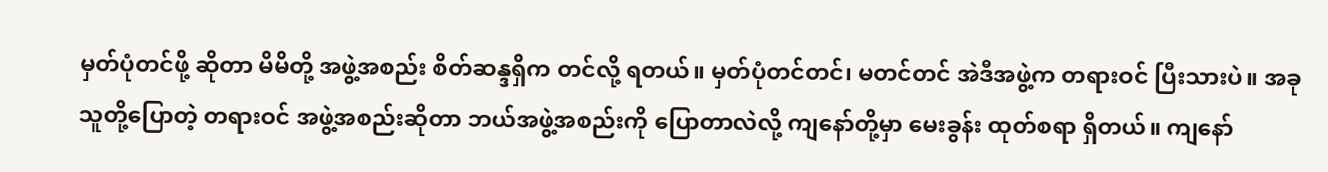မှတ်ပုံတင်ဖို့ ဆိုတာ မိမိတို့ အဖွဲ့အစည်း စိတ်ဆန္ဒရှိက တင်လို့ ရတယ်။ မှတ်ပုံတင်တင်၊ မတင်တင် အဲဒီအဖွဲ့က တရားဝင် ပြီးသားပဲ။ အခု သူတို့ပြောတဲ့ တရားဝင် အဖွဲ့အစည်းဆိုတာ ဘယ်အဖွဲ့အစည်းကို ပြောတာလဲလို့ ကျနော်တို့မှာ မေးခွန်း ထုတ်စရာ ရှိတယ်။ ကျနော်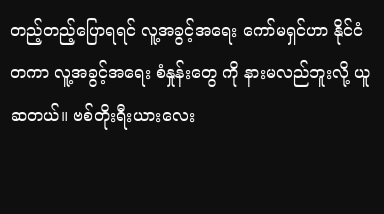တည့်တည့်ပြောရရင် လူ့အခွင့်အရေး ကော်မရှင်ဟာ နိုင်ငံတကာ လူ့အခွင့်အရေး စံနှုန်းတွေ ကို နားမလည်ဘူးလို့ ယူဆတယ်။ ဗစ်တိုးရီးယားလေး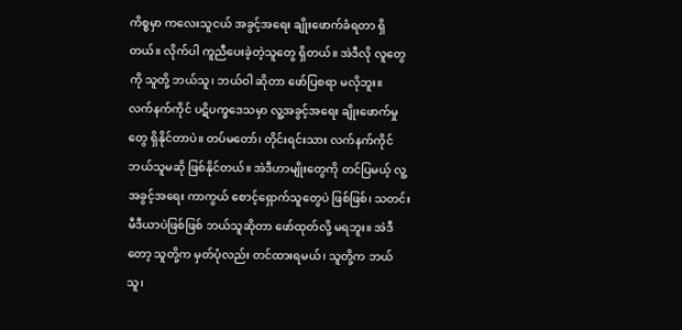ကိစ္စမှာ ကလေးသူငယ် အခွင့်အရေး ချိုးဖောက်ခံရတာ ရှိတယ်။ လိုက်ပါ ကူညီပေးခဲ့တဲ့သူတွေ ရှိတယ်။ အဲဒီလို လူတွေကို သူတို့ ဘယ်သူ၊ ဘယ်ဝါ ဆိုတာ ဖော်ပြစရာ မလိုဘူး။
လက်နက်ကိုင် ပဋိပက္ခဒေသမှာ လူ့အခွင့်အရေး ချိုးဖောက်မှုတွေ ရှိနိုင်တာပဲ။ တပ်မတော်၊ တိုင်းရင်းသား လက်နက်ကိုင် ဘယ်သူမဆို ဖြစ်နိုင်တယ်။ အဲဒီဟာမျိုးတွေကို တင်ပြမယ့် လူ့အခွင့်အရေး ကာကွယ် စောင့်ရှောက်သူတွေပဲ ဖြစ်ဖြစ်၊ သတင်း မီဒီယာပဲဖြစ်ဖြစ် ဘယ်သူဆိုတာ ဖော်ထုတ်လို့ မရဘူး။ အဲဒီတော့ သူတို့က မှတ်ပုံလည်း တင်ထားရမယ်၊ သူတို့က ဘယ်သူ၊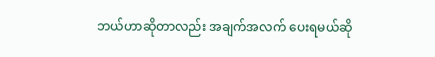ဘယ်ဟာဆိုတာလည်း အချက်အလက် ပေးရမယ်ဆို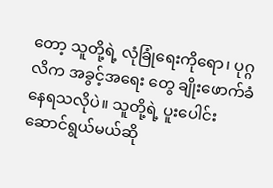တော့ သူတို့ရဲ့ လုံခြုံရေးကိုရော၊ ပုဂ္ဂလိက အခွင့်အရေး တွေ ချိုးဖောက်ခံနေရသလိုပဲ။ သူတို့ရဲ့ ပူးပေါင်း ဆောင်ရွယ်မယ်ဆို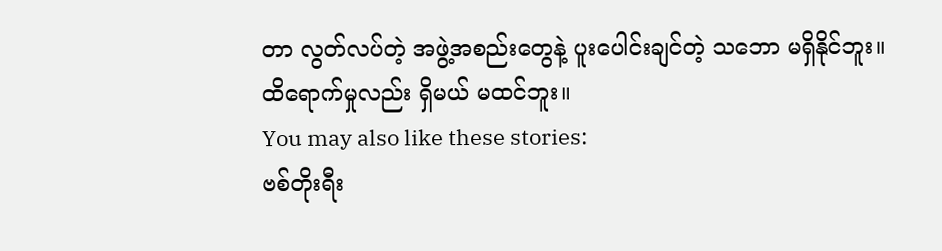တာ လွတ်လပ်တဲ့ အဖွဲ့အစည်းတွေနဲ့ ပူးပေါင်းချင်တဲ့ သဘော မရှိနိုင်ဘူး။ ထိရောက်မှုလည်း ရှိမယ် မထင်ဘူး။
You may also like these stories:
ဗစ်တိုးရီး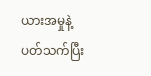ယားအမှုနဲ့ ပတ်သက်ပြီး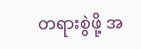တရားစွဲဖို့ အ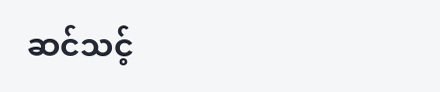ဆင်သင့်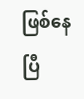ဖြစ်နေပြီ